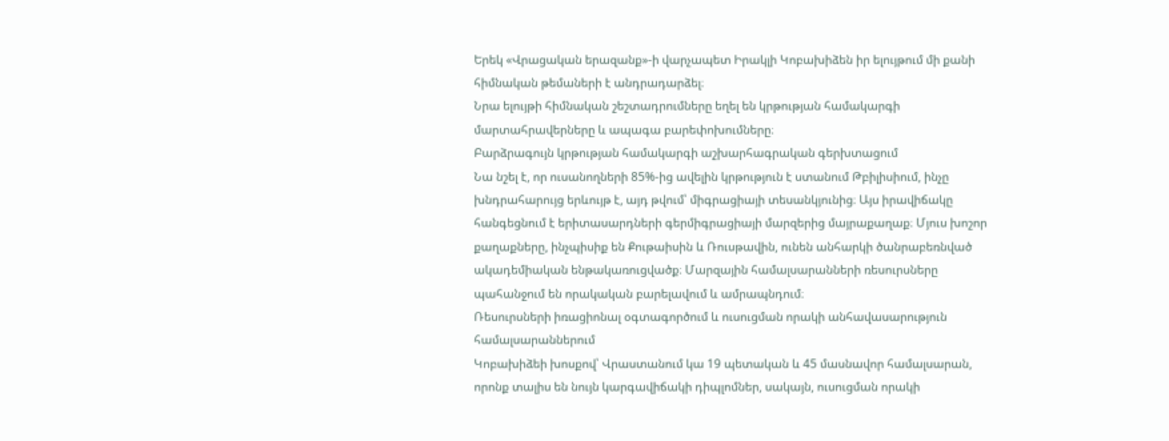Երեկ «Վրացական երազանք»-ի վարչապետ Իրակլի Կոբախիձեն իր ելույթում մի քանի հիմնական թեմաների է անդրադարձել։
Նրա ելույթի հիմնական շեշտադրումները եղել են կրթության համակարգի մարտահրավերները և ապագա բարեփոխումները։
Բարձրագույն կրթության համակարգի աշխարհագրական գերխտացում
Նա նշել է, որ ուսանողների 85%-ից ավելին կրթություն է ստանում Թբիլիսիում, ինչը խնդրահարույց երևույթ է, այդ թվում՝ միգրացիայի տեսանկյունից։ Այս իրավիճակը հանգեցնում է երիտասարդների գերմիգրացիայի մարզերից մայրաքաղաք։ Մյուս խոշոր քաղաքները, ինչպիսիք են Քութաիսին և Ռուսթավին, ունեն անհարկի ծանրաբեռնված ակադեմիական ենթակառուցվածք։ Մարզային համալսարանների ռեսուրսները պահանջում են որակական բարելավում և ամրապնդում։
Ռեսուրսների իռացիոնալ օգտագործում և ուսուցման որակի անհավասարություն համալսարաններում
Կոբախիձեի խոսքով՝ Վրաստանում կա 19 պետական և 45 մասնավոր համալսարան, որոնք տալիս են նույն կարգավիճակի դիպլոմներ, սակայն, ուսուցման որակի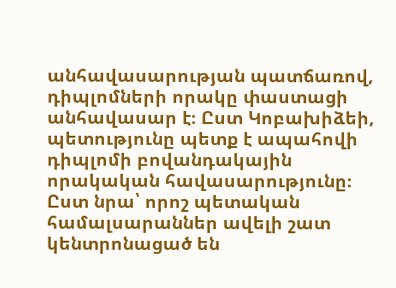անհավասարության պատճառով, դիպլոմների որակը փաստացի անհավասար է։ Ըստ Կոբախիձեի, պետությունը պետք է ապահովի դիպլոմի բովանդակային որակական հավասարությունը։
Ըստ նրա՝ որոշ պետական համալսարաններ ավելի շատ կենտրոնացած են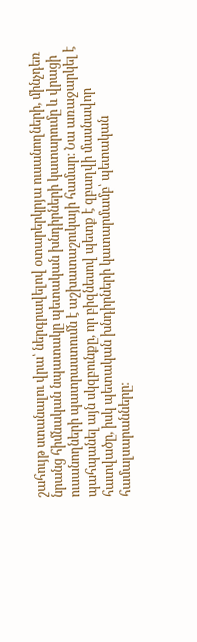շահույթ ստանալու վրա՝ ներգրավելով օտարերկրյա ուսանողների, մինչդեռ նրանց հիմնական նպատակը պետական խնդիրների կատարումը և վրացի ուսանողների պատրաստումն է աշխատաշուկայի համար։ Նա առաջարկել է պահպանել այն սկզբունքը, որ բիզնեսով պետք է զբաղվի մասնավոր հատվածը, իսկ պետական խնդիրների կատարմամբ՝ պետական համալսարանները։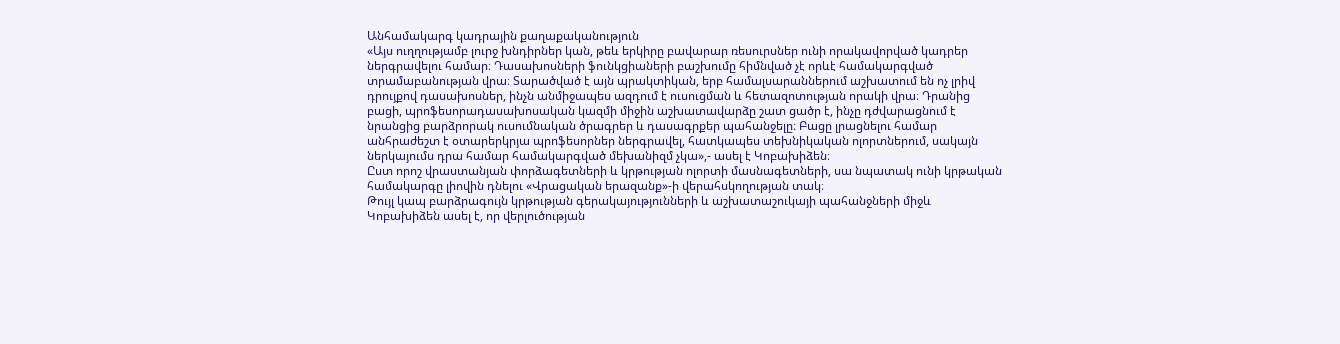Անհամակարգ կադրային քաղաքականություն
«Այս ուղղությամբ լուրջ խնդիրներ կան, թեև երկիրը բավարար ռեսուրսներ ունի որակավորված կադրեր ներգրավելու համար։ Դասախոսների ֆունկցիաների բաշխումը հիմնված չէ որևէ համակարգված տրամաբանության վրա։ Տարածված է այն պրակտիկան, երբ համալսարաններում աշխատում են ոչ լրիվ դրույքով դասախոսներ, ինչն անմիջապես ազդում է ուսուցման և հետազոտության որակի վրա։ Դրանից բացի, պրոֆեսորադասախոսական կազմի միջին աշխատավարձը շատ ցածր է, ինչը դժվարացնում է նրանցից բարձրորակ ուսումնական ծրագրեր և դասագրքեր պահանջելը։ Բացը լրացնելու համար անհրաժեշտ է օտարերկրյա պրոֆեսորներ ներգրավել, հատկապես տեխնիկական ոլորտներում, սակայն ներկայումս դրա համար համակարգված մեխանիզմ չկա»,- ասել է Կոբախիձեն։
Ըստ որոշ վրաստանյան փորձագետների և կրթության ոլորտի մասնագետների, սա նպատակ ունի կրթական համակարգը լիովին դնելու «Վրացական երազանք»-ի վերահսկողության տակ։
Թույլ կապ բարձրագույն կրթության գերակայությունների և աշխատաշուկայի պահանջների միջև
Կոբախիձեն ասել է, որ վերլուծության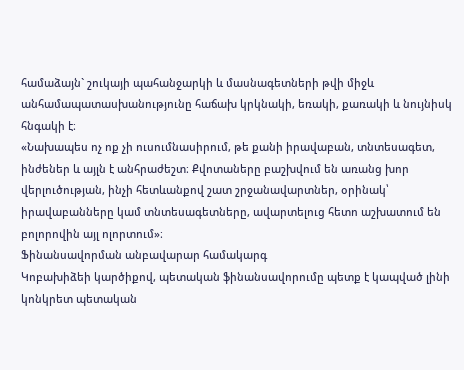համաձայն` շուկայի պահանջարկի և մասնագետների թվի միջև անհամապատասխանությունը հաճախ կրկնակի, եռակի, քառակի և նույնիսկ հնգակի է։
«Նախապես ոչ ոք չի ուսումնասիրում, թե քանի իրավաբան, տնտեսագետ, ինժեներ և այլն է անհրաժեշտ։ Քվոտաները բաշխվում են առանց խոր վերլուծության, ինչի հետևանքով շատ շրջանավարտներ, օրինակ՝ իրավաբանները կամ տնտեսագետները, ավարտելուց հետո աշխատում են բոլորովին այլ ոլորտում»։
Ֆինանսավորման անբավարար համակարգ
Կոբախիձեի կարծիքով, պետական ֆինանսավորումը պետք է կապված լինի կոնկրետ պետական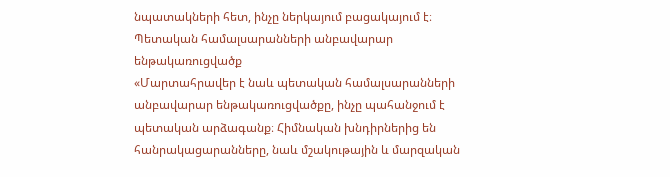նպատակների հետ, ինչը ներկայում բացակայում է։
Պետական համալսարանների անբավարար ենթակառուցվածք
«Մարտահրավեր է նաև պետական համալսարանների անբավարար ենթակառուցվածքը, ինչը պահանջում է պետական արձագանք։ Հիմնական խնդիրներից են հանրակացարանները, նաև մշակութային և մարզական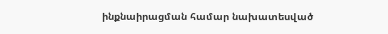ինքնաիրացման համար նախատեսված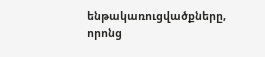ենթակառուցվածքները, որոնց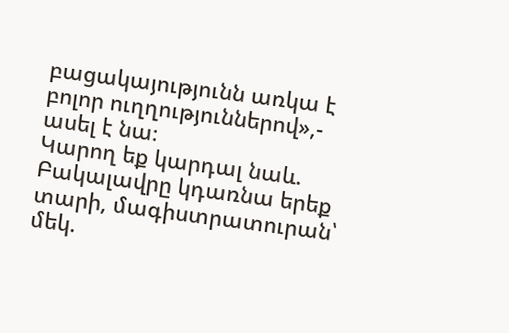բացակայությունն առկա է բոլոր ուղղություններով»,- ասել է նա։
Կարող եք կարդալ նաև.
Բակալավրը կդառնա երեք տարի, մագիստրատուրան՝ մեկ.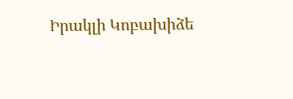Իրակլի Կոբախիձե